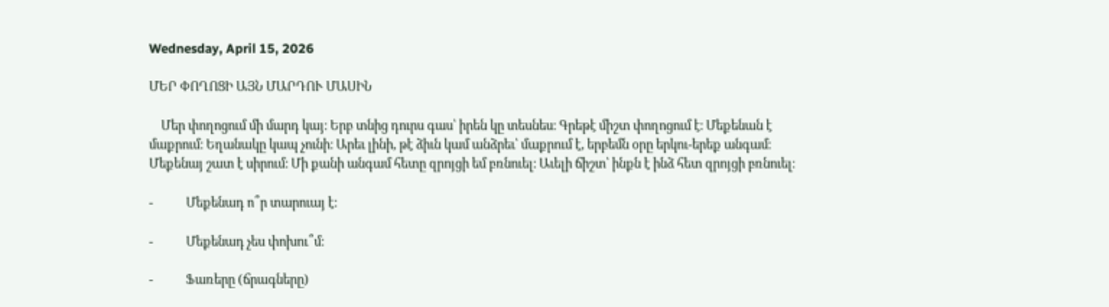Wednesday, April 15, 2026

ՄԵՐ ՓՈՂՈՑԻ ԱՅՆ ՄԱՐԴՈՒ ՄԱՍԻՆ

    Մեր փողոցում մի մարդ կայ։ Երբ տնից դուրս գաս՝ իրեն կը տեսնես։ Գրեթէ միշտ փողոցում է։ Մեքենան է մաքրում։ Եղանակը կապ չունի։ Արեւ լինի, թէ ձիւն կամ անձրեւ՝ մաքրում է, երբեմն օրը երկու-երեք անգամ։ Մեքենայ շատ է սիրում։ Մի քանի անգամ հետը զրոյցի եմ բռնուել։ Աւելի ճիշտ՝ ինքն է ինձ հետ զրոյցի բռնուել։

-           Մեքենադ ո՞ր տարուայ է։

-           Մեքենադ չես փոխու՞մ։

-           Ֆառերը (ճրագները)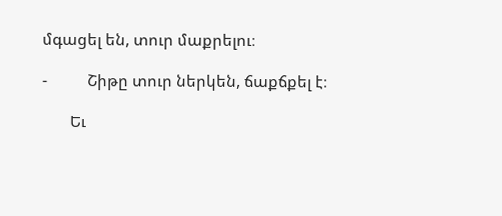մգացել են, տուր մաքրելու։

-          Շիթը տուր ներկեն, ճաքճքել է։

       Եւ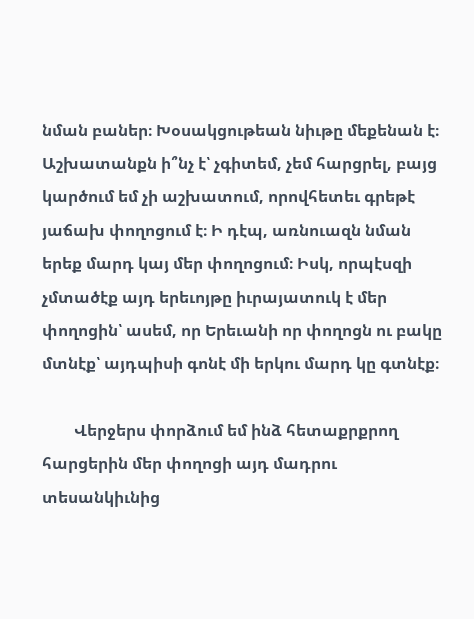նման բաներ։ Խօսակցութեան նիւթը մեքենան է։ Աշխատանքն ի՞նչ է՝ չգիտեմ, չեմ հարցրել, բայց կարծում եմ չի աշխատում, որովհետեւ գրեթէ յաճախ փողոցում է։ Ի դէպ, առնուազն նման երեք մարդ կայ մեր փողոցում։ Իսկ, որպէսզի չմտածէք այդ երեւոյթը իւրայատուկ է մեր փողոցին՝ ասեմ, որ Երեւանի որ փողոցն ու բակը մտնէք՝ այդպիսի գոնէ մի երկու մարդ կը գտնէք։

        Վերջերս փորձում եմ ինձ հետաքրքրող հարցերին մեր փողոցի այդ մադրու տեսանկիւնից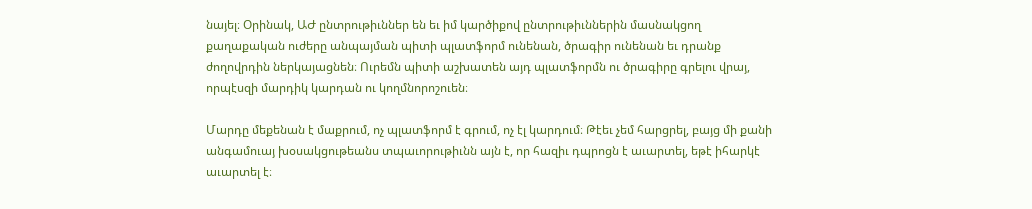նայել։ Օրինակ, ԱԺ ընտրութիւններ են եւ իմ կարծիքով ընտրութիւններին մասնակցող քաղաքական ուժերը անպայման պիտի պլատֆորմ ունենան, ծրագիր ունենան եւ դրանք ժողովրդին ներկայացնեն։ Ուրեմն պիտի աշխատեն այդ պլատֆորմն ու ծրագիրը գրելու վրայ, որպէսզի մարդիկ կարդան ու կողմնորոշուեն։

Մարդը մեքենան է մաքրում, ոչ պլատֆորմ է գրում, ոչ էլ կարդում։ Թէեւ չեմ հարցրել, բայց մի քանի անգամուայ խօսակցութեանս տպաւորութիւնն այն է, որ հազիւ դպրոցն է աւարտել, եթէ իհարկէ աւարտել է։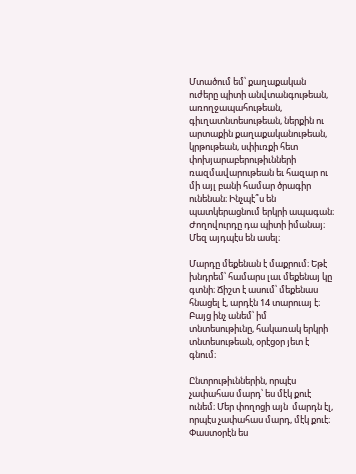Մտածում եմ՝ քաղաքական ուժերը պիտի անվտանգութեան, առողջապահութեան, գիւղատնտեսութեան, ներքին ու արտաքին քաղաքականութեան, կրթութեան, սփիւռքի հետ փոխյարաբերութիւնների ռազմավարութեան եւ հազար ու մի այլ բանի համար ծրագիր ունենան։ Ինչպէ՞ս են պատկերացնում երկրի ապագան։ Ժողովուրդը դա պիտի իմանայ։ Մեզ այդպէս են ասել։

Մարդը մեքենան է մաքրում։ Եթէ խնդրեմ՝ համարս լաւ մեքենայ կը գտնի։ Ճիշտ է ասում՝ մեքենաս հնացել է, արդէն 14 տարուայ է։ Բայց ինչ անեմ՝ իմ  տնտեսութիւնը, հակառակ երկրի տնտեսութեան, օրէցօր յետ է գնում։

Ընտրութիւններին, որպէս չափահաս մարդ՝ ես մէկ քուէ ունեմ։ Մեր փողոցի այն  մարդն էլ, որպէս չափահաս մարդ, մէկ քուէ։ Փաստօրէն ես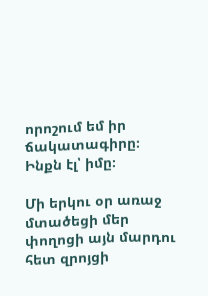որոշում եմ իր ճակատագիրը։ Ինքն էլ՝ իմը։

Մի երկու օր առաջ մտածեցի մեր փողոցի այն մարդու հետ զրոյցի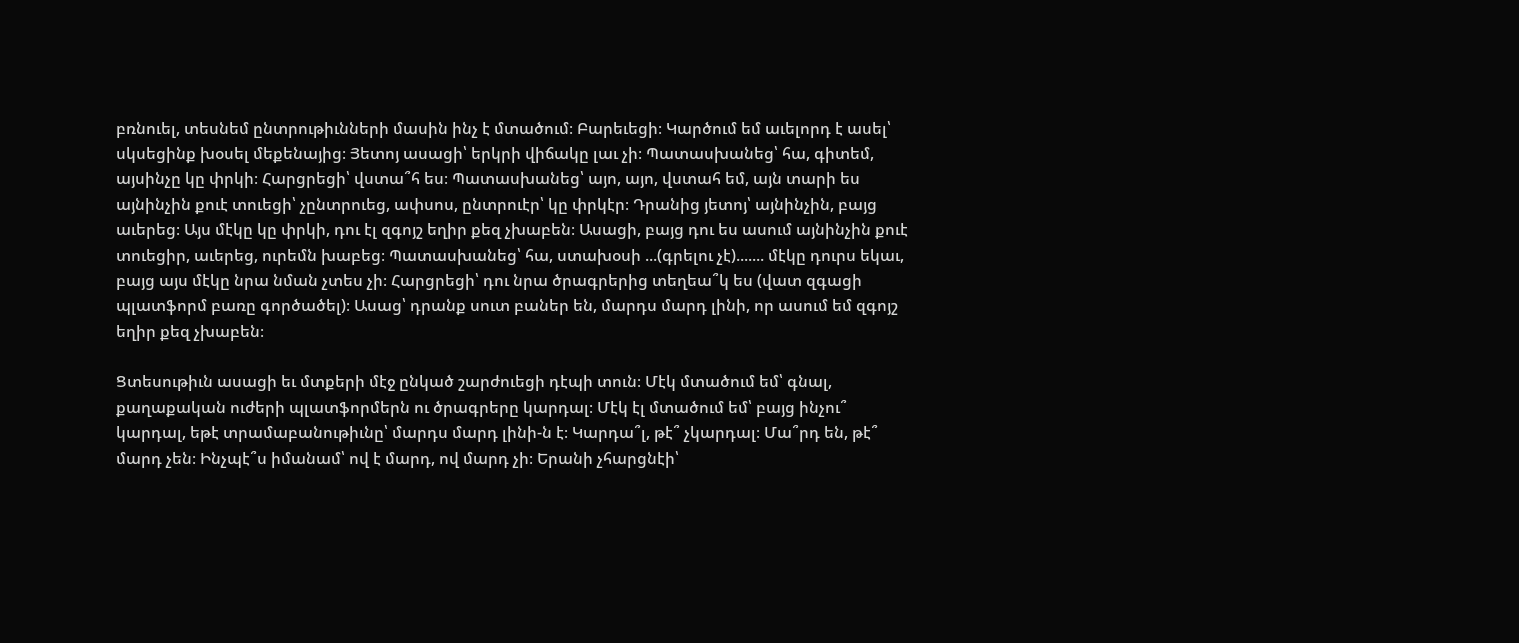բռնուել, տեսնեմ ընտրութիւնների մասին ինչ է մտածում։ Բարեւեցի։ Կարծում եմ աւելորդ է ասել՝ սկսեցինք խօսել մեքենայից։ Յետոյ ասացի՝ երկրի վիճակը լաւ չի։ Պատասխանեց՝ հա, գիտեմ, այսինչը կը փրկի։ Հարցրեցի՝ վստա՞հ ես։ Պատասխանեց՝ այո, այո, վստահ եմ, այն տարի ես այնինչին քուէ տուեցի՝ չընտրուեց, ափսոս, ընտրուէր՝ կը փրկէր։ Դրանից յետոյ՝ այնինչին, բայց աւերեց։ Այս մէկը կը փրկի, դու էլ զգոյշ եղիր քեզ չխաբեն։ Ասացի, բայց դու ես ասում այնինչին քուէ տուեցիր, աւերեց, ուրեմն խաբեց։ Պատասխանեց՝ հա, ստախօսի ...(գրելու չէ)....... մէկը դուրս եկաւ, բայց այս մէկը նրա նման չտես չի։ Հարցրեցի՝ դու նրա ծրագրերից տեղեա՞կ ես (վատ զգացի պլատֆորմ բառը գործածել)։ Ասաց՝ դրանք սուտ բաներ են, մարդս մարդ լինի, որ ասում եմ զգոյշ եղիր քեզ չխաբեն։

Ցտեսութիւն ասացի եւ մտքերի մէջ ընկած շարժուեցի դէպի տուն։ Մէկ մտածում եմ՝ գնալ, քաղաքական ուժերի պլատֆորմերն ու ծրագրերը կարդալ։ Մէկ էլ մտածում եմ՝ բայց ինչու՞ կարդալ, եթէ տրամաբանութիւնը՝ մարդս մարդ լինի-ն է։ Կարդա՞լ, թէ՞ չկարդալ։ Մա՞րդ են, թէ՞ մարդ չեն։ Ինչպէ՞ս իմանամ՝ ով է մարդ, ով մարդ չի։ Երանի չհարցնէի՝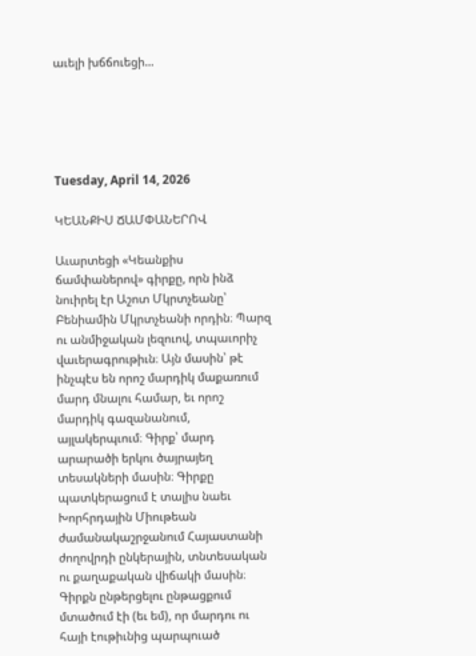աւելի խճճուեցի...





Tuesday, April 14, 2026

ԿԵԱՆՔԻՍ ՃԱՄՓԱՆԵՐՈՎ

Աւարտեցի «Կեանքիս ճամփաներով» գիրքը, որն ինձ նուիրել էր Աշոտ Մկրտչեանը՝ Բենիամին Մկրտչեանի որդին։ Պարզ ու անմիջական լեզուով, տպաւորիչ վաւերագրութիւն։ Այն մասին՝ թէ ինչպէս են որոշ մարդիկ մաքառում մարդ մնալու համար, եւ որոշ մարդիկ գազանանում, այլակերպւում։ Գիրք՝ մարդ արարածի երկու ծայրայեղ տեսակների մասին։ Գիրքը պատկերացում է տալիս նաեւ Խորհրդային Միութեան ժամանակաշրջանում Հայաստանի ժողովրդի ընկերային, տնտեսական ու քաղաքական վիճակի մասին։ Գիրքն ընթերցելու ընթացքում մտածում էի (եւ եմ), որ մարդու ու հայի էութիւնից պարպուած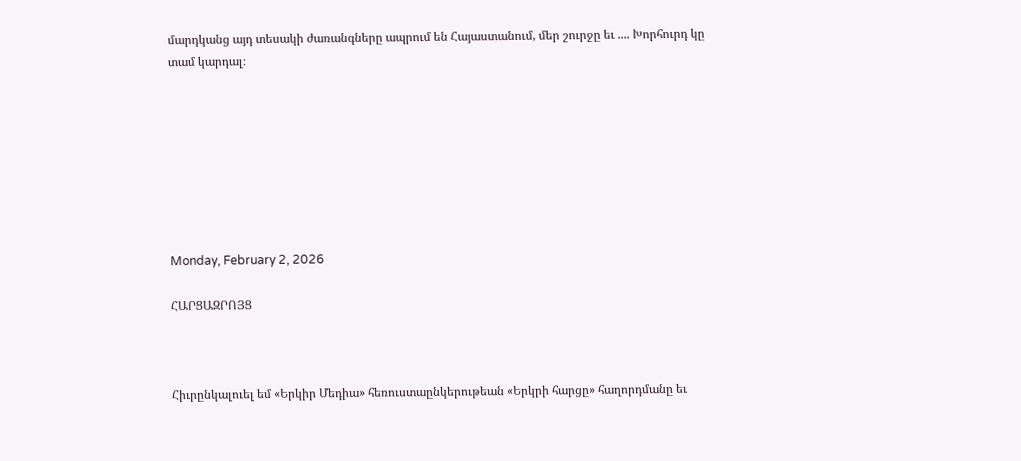մարդկանց այդ տեսակի ժառանգները ապրում են Հայաստանում, մեր շուրջը եւ .... Խորհուրդ կը տամ կարդալ։








Monday, February 2, 2026

ՀԱՐՑԱԶՐՈՅՑ



Հիւրընկալուել եմ «Երկիր Մեդիա» հեռուստաընկերութեան «Երկրի հարցը» հաղորդմանը եւ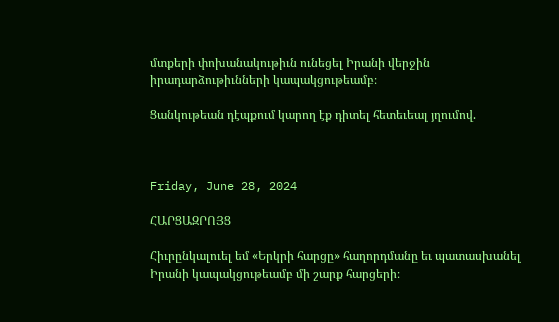մտքերի փոխանակութիւն ունեցել Իրանի վերջին իրադարձութիւնների կապակցութեամբ։

Ցանկութեան դէպքում կարող էք դիտել հետեւեալ յղումով.



Friday, June 28, 2024

ՀԱՐՑԱԶՐՈՅՑ

Հիւրընկալուել եմ «Երկրի հարցը» հաղորդմանը եւ պատասխանել Իրանի կապակցութեամբ մի շարք հարցերի։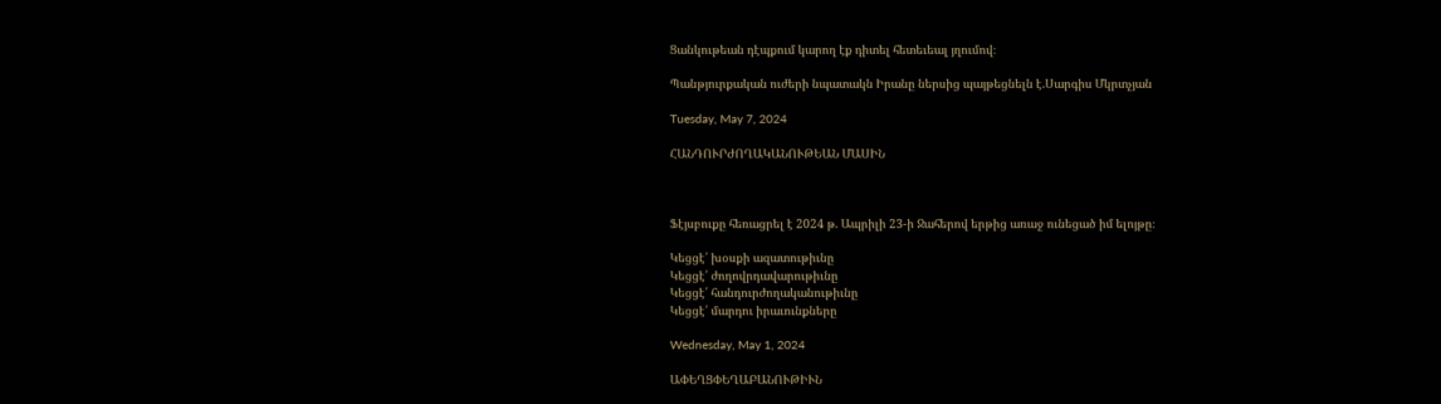Ցանկութեան դէպքում կարող էք դիտել հետեւեալ յղումով։

Պանթյուրքական ուժերի նպատակն Իրանը ներսից պայթեցնելն է.Սարգիս Մկրտչյան

Tuesday, May 7, 2024

ՀԱՆԴՈՒՐԺՈՂԱԿԱՆՈՒԹԵԱՆ ՄԱՍԻՆ



Ֆէյսբուքը հեռացրել է 2024 թ. Ապրիլի 23-ի Ջահերով երթից առաջ ունեցած իմ ելոյթը։

Կեցցէ՛ խօսքի ազատութիւնը
Կեցցէ՛ ժողովրդավարութիւնը
Կեցցէ՛ հանդուրժողականութիւնը
Կեցցէ՛ մարդու իրաւունքները

Wednesday, May 1, 2024

ԱՓԵՂՑՓԵՂԱԲԱՆՈՒԹԻՒՆ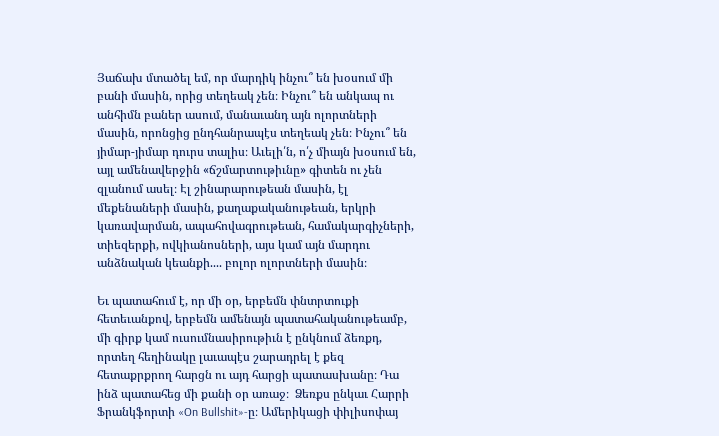Յաճախ մտածել եմ, որ մարդիկ ինչու՞ են խօսում մի բանի մասին, որից տեղեակ չեն։ Ինչու՞ են անկապ ու անհիմն բաներ ասում, մանաւանդ այն ոլորտների մասին, որոնցից ընդհանրապէս տեղեակ չեն։ Ինչու՞ են յիմար-յիմար դուրս տալիս։ Աւելի՛ն, ո՛չ միայն խօսում են, այլ ամենավերջին «ճշմարտութիւնը» գիտեն ու չեն զլանում ասել։ Էլ շինարարութեան մասին, էլ մեքենաների մասին, քաղաքականութեան, երկրի կառավարման, ապահովագրութեան, համակարգիչների, տիեզերքի, ովկիանոսների, այս կամ այն մարդու անձնական կեանքի.... բոլոր ոլորտների մասին։

Եւ պատահում է, որ մի օր, երբեմն փնտրտուքի հետեւանքով, երբեմն ամենայն պատահականութեամբ, մի գիրք կամ ուսումնասիրութիւն է ընկնում ձեռքդ, որտեղ հեղինակը լաւապէս շարադրել է քեզ հետաքրքրող հարցն ու այդ հարցի պատասխանը։ Դա ինձ պատահեց մի քանի օր առաջ։  Ձեռքս ընկաւ Հարրի Ֆրանկֆորտի «On Bullshit»-ը։ Ամերիկացի փիլիսոփայ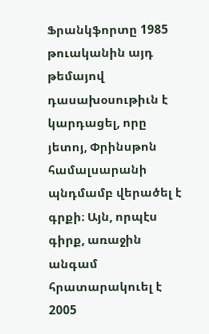Ֆրանկֆորտը 1985 թուականին այդ թեմայով դասախօսութիւն է կարդացել, որը յետոյ, Փրինսթոն համալսարանի պնդմամբ վերածել է գրքի։ Այն, որպէս գիրք, առաջին անգամ հրատարակուել է 2005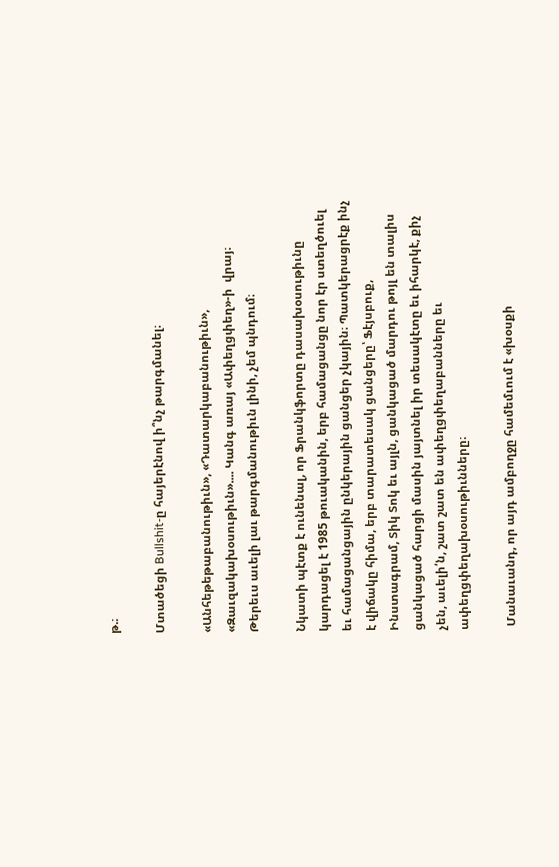թ.։

Մտածեցի Bullshit-ը հայերէնով ի՞նչ թարգմանել։

«Անհեթեթաբանութիւն», «Դատարկաբանութիւն», «Զաւզակախօսութիւն».... Կանգ առայ «Ափեղցփեղ»-ի  վրայ։ Թերեւս աւելի լաւ թարգմանութիւն լինի, չեմ պնդում։

Նկատի պէտք է ունենալ, որ Ֆրանկֆորտը դասախօսութիւնը կարդացել է 1985 թուականին, երբ համացանցը նոր էր ստեղծուել եւ համացանցային ընկերային ցանցեր չկային։ Պատկերացրէք ինչ է վիճակը հիմա, երբ տարատեսակ ցանցերը՝ Ֆէյսբուք, Ինստագրամ, Տիկ Տոկ եւ այլն, ցանկացած մարդու թոյլ են տալիս ցանկացած հարցի մասին յայտնել իր տեսակէտը եւ իհարկէ, քիչ չեն, աւելի՛ն, շատ շատ են ափեղցփեղաբանները եւ ափեղցփեղախօսութիւնները։

 Մանաւանդ, որ այդ ամբողջը համեմւում է «խօսքի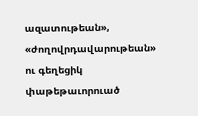ազատութեան», «ժողովրդավարութեան» ու գեղեցիկ փաթեթաւորուած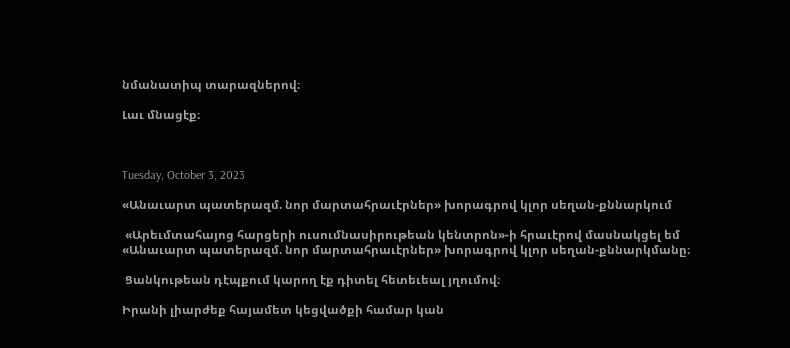նմանատիպ տարազներով։

Լաւ մնացէք։



Tuesday, October 3, 2023

«Անաւարտ պատերազմ. նոր մարտահրաւէրներ» խորագրով կլոր սեղան-քննարկում

 «Արեւմտահայոց հարցերի ուսումնասիրութեան կենտրոն»-ի հրաւէրով մասնակցել եմ «Անաւարտ պատերազմ. նոր մարտահրաւէրներ» խորագրով կլոր սեղան-քննարկմանը։

 Ցանկութեան դէպքում կարող էք դիտել հետեւեալ յղումով։

Իրանի լիարժեք հայամետ կեցվածքի համար կան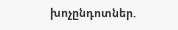խոչընդոտներ.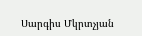Սարգիս Մկրտչյան